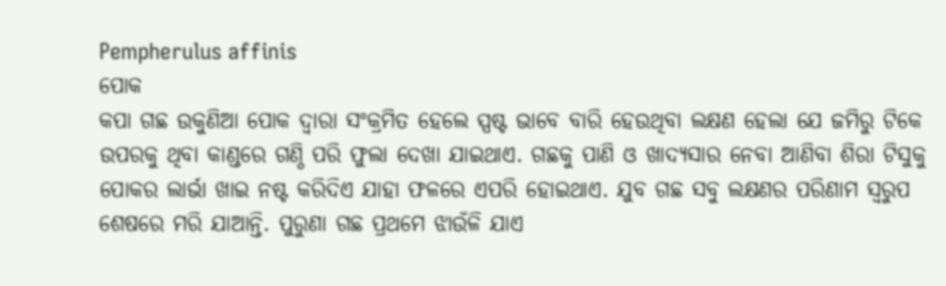Pempherulus affinis
ପୋକ
କପା ଗଛ ଉକୁଣିଆ ପୋକ ଦ୍ୱାରା ସଂକ୍ରମିତ ହେଲେ ସ୍ପଷ୍ଟ ଭାବେ ବାରି ହେଉଥିବା ଲକ୍ଷଣ ହେଲା ଯେ ଜମିରୁ ଟିକେ ଉପରକୁ ଥିବା କାଣ୍ଡରେ ଗଣ୍ଠି ପରି ଫୁଲା ଦେଖା ଯାଇଥାଏ. ଗଛକୁ ପାଣି ଓ ଖାଦ୍ୟସାର ନେବା ଆଣିବା ଶିରା ଟିସୁକୁ ପୋକର ଲାର୍ଭା ଖାଇ ନଷ୍ଟ କରିଦିଏ ଯାହା ଫଳରେ ଏପରି ହୋଇଥାଏ. ଯୁବ ଗଛ ସବୁ ଲକ୍ଷଣର ପରିଣାମ ସ୍ୱରୁପ ଶେଷରେ ମରି ଯାଆନ୍ତି. ପୁରୁଣା ଗଛ ପ୍ରଥମେ ଝାଉଁଳି ଯାଏ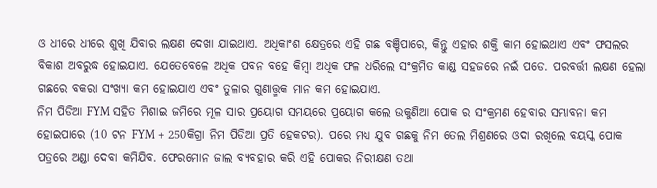ଓ ଧୀରେ ଧୀରେ ଶୁଖି ଯିବାର ଲକ୍ଷଣ ଦେଖା ଯାଇଥାଏ. ଅଧିକାଂଶ କ୍ଷେତ୍ରରେ ଏହି ଗଛ ବଞ୍ଚିପାରେ, କିନ୍ତୁ ଏହାର ଶକ୍ତି କାମ ହୋଇଥାଏ ଏବଂ ଫସଲର ବିକାଶ ଅବରୁଦ୍ଧ ହୋଇଯାଏ. ଯେତେବେଳେ ଅଧିକ ପବନ ବହେ କିମ୍ବା ଅଧିକ ଫଳ ଧରିଲେ ସଂକ୍ରମିତ କାଣ୍ଡ ସହଜରେ ନଇଁ ପଡେ. ପରବର୍ତ୍ତୀ ଲକ୍ଷଣ ହେଲା ଗଛରେ ବକରା ସଂଖ୍ୟା କମ ହୋଇଯାଏ ଏବଂ ତୁଳାର ଗୁଣାତ୍ତ୍ମକ ମାନ କମ ହୋଇଯାଏ.
ନିମ ପିଡିଆ FYM ସହିତ ମିଶାଇ ଜମିରେ ମୂଳ ସାର ପ୍ରୟୋଗ ସମୟରେ ପ୍ରୟୋଗ କଲେ ଉକୁଣିଆ ପୋକ ର ସଂକ୍ରମଣ ହେବାର ସମ୍ଭାବନା କମ ହୋଇପାରେ (10 ଟନ FYM + 250କିଗ୍ରା ନିମ ପିଡିଆ ପ୍ରତି ହେକଟର). ପରେ ମଧ୍ୟ ଯୁବ ଗଛକୁ ନିମ ତେଲ ମିଶ୍ରଣରେ ଓଦା ରଖିଲେ ବୟସ୍କ ପୋକ ପତ୍ରରେ ଅଣ୍ଡା ଦେବା କମିଯିବ. ଫେରମୋନ ଜାଲ ବ୍ୟବହାର କରି ଏହି ପୋକର ନିରୀକ୍ଷଣ ତଥା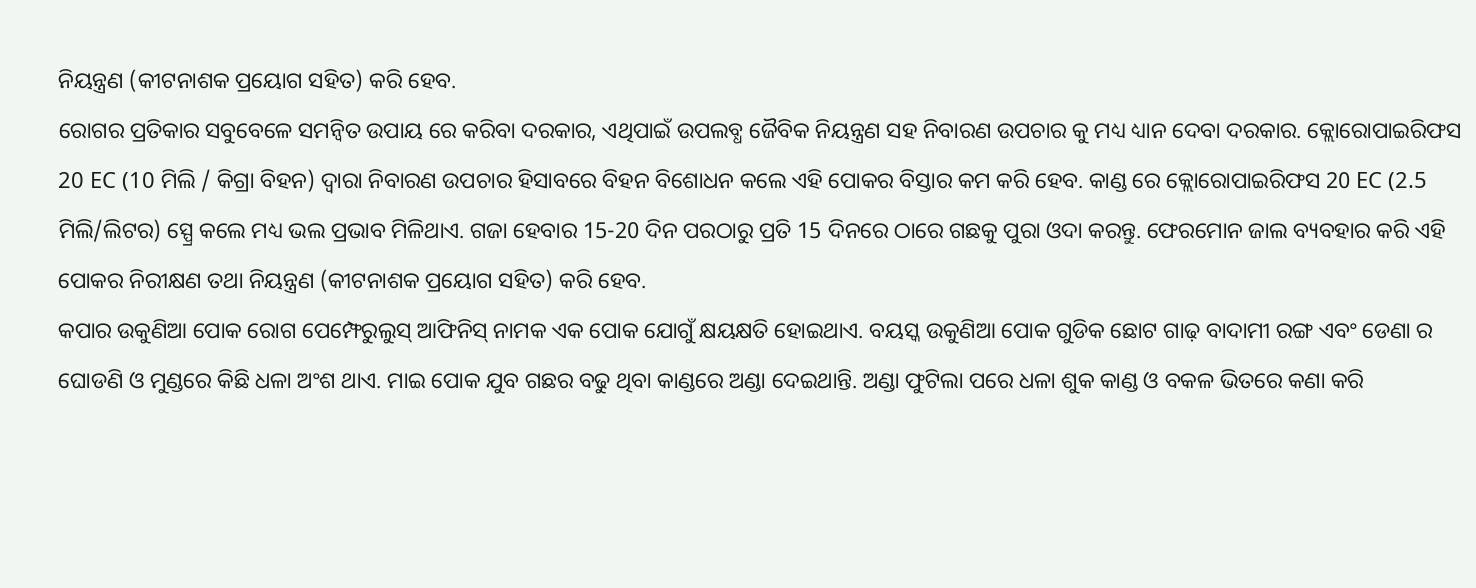ନିୟନ୍ତ୍ରଣ (କୀଟନାଶକ ପ୍ରୟୋଗ ସହିତ) କରି ହେବ.
ରୋଗର ପ୍ରତିକାର ସବୁବେଳେ ସମନ୍ବିତ ଉପାୟ ରେ କରିବା ଦରକାର, ଏଥିପାଇଁ ଉପଲବ୍ଧ ଜୈବିକ ନିୟନ୍ତ୍ରଣ ସହ ନିବାରଣ ଉପଚାର କୁ ମଧ୍ୟ ଧ୍ୟାନ ଦେବା ଦରକାର. କ୍ଲୋରୋପାଇରିଫସ 20 EC (10 ମିଲି / କିଗ୍ରା ବିହନ) ଦ୍ୱାରା ନିବାରଣ ଉପଚାର ହିସାବରେ ବିହନ ବିଶୋଧନ କଲେ ଏହି ପୋକର ବିସ୍ତାର କମ କରି ହେବ. କାଣ୍ଡ ରେ କ୍ଲୋରୋପାଇରିଫସ 20 EC (2.5 ମିଲି/ଲିଟର) ସ୍ପ୍ରେ କଲେ ମଧ୍ୟ ଭଲ ପ୍ରଭାବ ମିଳିଥାଏ. ଗଜା ହେବାର 15-20 ଦିନ ପରଠାରୁ ପ୍ରତି 15 ଦିନରେ ଠାରେ ଗଛକୁ ପୁରା ଓଦା କରନ୍ତୁ. ଫେରମୋନ ଜାଲ ବ୍ୟବହାର କରି ଏହି ପୋକର ନିରୀକ୍ଷଣ ତଥା ନିୟନ୍ତ୍ରଣ (କୀଟନାଶକ ପ୍ରୟୋଗ ସହିତ) କରି ହେବ.
କପାର ଉକୁଣିଆ ପୋକ ରୋଗ ପେମ୍ଫେରୁଲୁସ୍ ଆଫିନିସ୍ ନାମକ ଏକ ପୋକ ଯୋଗୁଁ କ୍ଷୟକ୍ଷତି ହୋଇଥାଏ. ବୟସ୍କ ଉକୁଣିଆ ପୋକ ଗୁଡିକ ଛୋଟ ଗାଢ଼ ବାଦାମୀ ରଙ୍ଗ ଏବଂ ଡେଣା ର ଘୋଡଣି ଓ ମୁଣ୍ଡରେ କିଛି ଧଳା ଅଂଶ ଥାଏ. ମାଇ ପୋକ ଯୁବ ଗଛର ବଢୁ ଥିବା କାଣ୍ଡରେ ଅଣ୍ଡା ଦେଇଥାନ୍ତି. ଅଣ୍ଡା ଫୁଟିଲା ପରେ ଧଳା ଶୁକ କାଣ୍ଡ ଓ ବକଳ ଭିତରେ କଣା କରି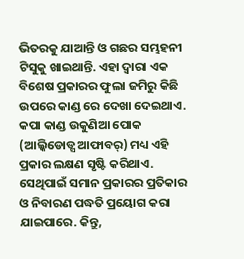ଭିତରକୁ ଯାଆନ୍ତି ଓ ଗଛର ସମ୍ଭହନୀ ଟିସୁକୁ ଖାଇଥାନ୍ତି. ଏହା ଦ୍ୱାରା ଏକ ବିଶେଷ ପ୍ରକାରର ଫୁଲା ଜମିରୁ କିଛି ଉପରେ କାଣ୍ଡ ରେ ଦେଖା ଦେଇଥାଏ. କପା କାଣ୍ଡ ଉକୁଣିଆ ପୋକ (ଆଲ୍କିଡୋଡ୍ସ ଆଫାବର୍) ମଧ୍ୟ ଏହି ପ୍ରକାର ଲକ୍ଷଣ ସୃଷ୍ଟି କରିଥାଏ. ସେଥିପାଇଁ ସମାନ ପ୍ରକାରର ପ୍ରତିକାର ଓ ନିବାରଣ ପଦ୍ଧତି ପ୍ରୟୋଗ କରା ଯାଇପାରେ. କିନ୍ତୁ,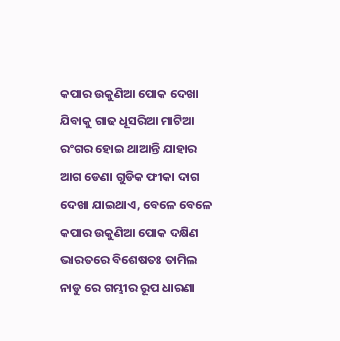କପାର ଉକୁଣିଆ ପୋକ ଦେଖା ଯିବାକୁ ଗାଢ ଧୂସରିଆ ମାଟିଆ ରଂଗର ହୋଇ ଥାଆନ୍ତି ଯାହାର ଆଗ ଡେଣା ଗୁଡିକ ଫୀକା ଦାଗ ଦେଖା ଯାଇଥାଏ, ବେଳେ ବେଳେ କପାର ଉକୁଣିଆ ପୋକ ଦକ୍ଷିଣ ଭାରତରେ ବିଶେଷତଃ ତାମିଲ ନାଡୁ ରେ ଗମ୍ଭୀର ରୂପ ଧାରଣା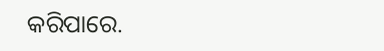କରିପାରେ.